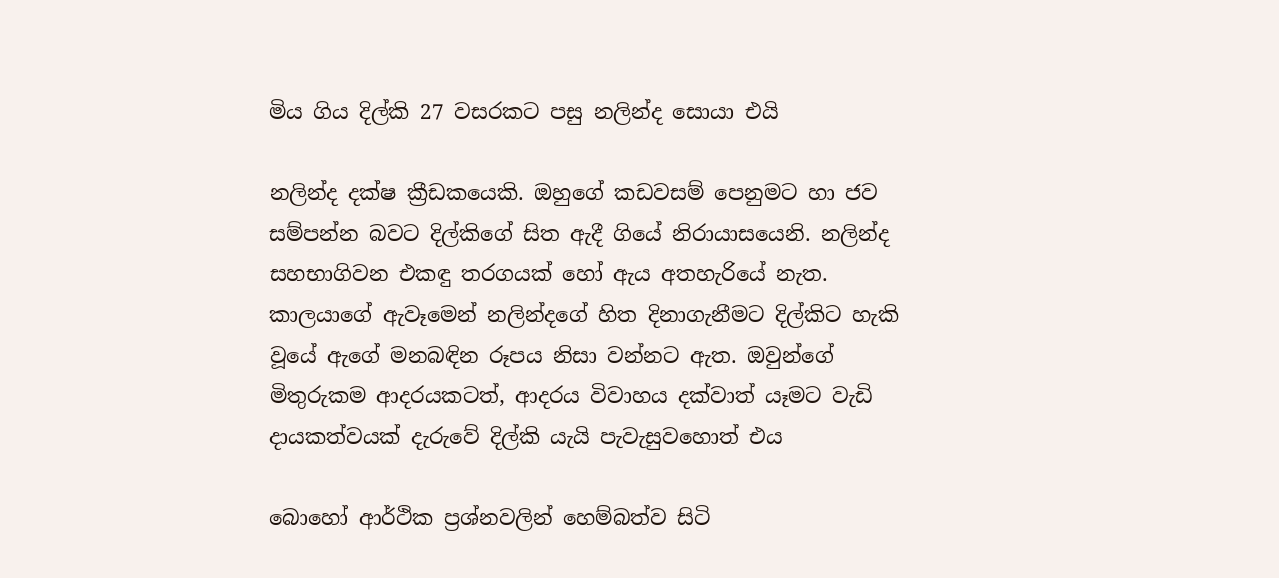මිය ගිය දිල්කි 27 වසරකට පසු නලින්ද සොයා එයි

නලින්ද දක්ෂ ක්‍රීඩකයෙකි. ඔහුගේ කඩවසම් පෙනුමට හා ජව සම්පන්න බවට දිල්කිගේ සිත ඇදී ගියේ නිරායාසයෙනි. නලින්ද සහභාගිවන එකඳු තරගයක් හෝ ඇය අතහැරියේ නැත. කාලයාගේ ඇවෑමෙන් නලින්දගේ හිත දිනාගැනීමට දිල්කිට හැකි වූයේ ඇගේ මනබඳින රූපය නිසා වන්නට ඇත. ඔවුන්ගේ මිතුරුකම ආදරයකටත්, ආදරය විවාහය දක්වාත් යෑමට වැඩි දායකත්වයක් දැරුවේ දිල්කි යැයි පැවැසුවහොත් එය

බොහෝ ආර්ථික ප්‍රශ්නවලින් හෙම්බත්ව සිටි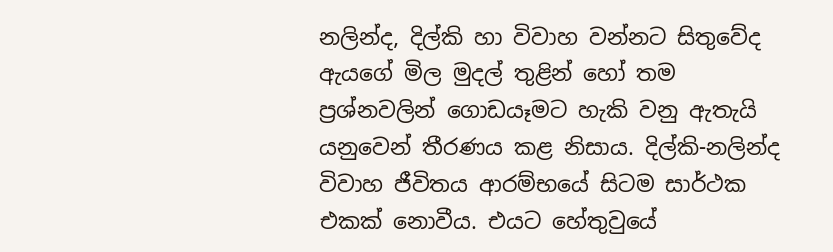නලින්ද, දිල්කි හා විවාහ වන්නට සිතුවේද ඇයගේ මිල මුදල් තුළින් හෝ තම ප්‍රශ්නවලින් ගොඩයෑමට හැකි වනු ඇතැයි යනුවෙන් තීරණය කළ නිසාය. දිල්කි-නලින්ද විවාහ ජීවිතය ආරම්භයේ සිටම සාර්ථක එකක් නොවීය. එයට හේතුවුයේ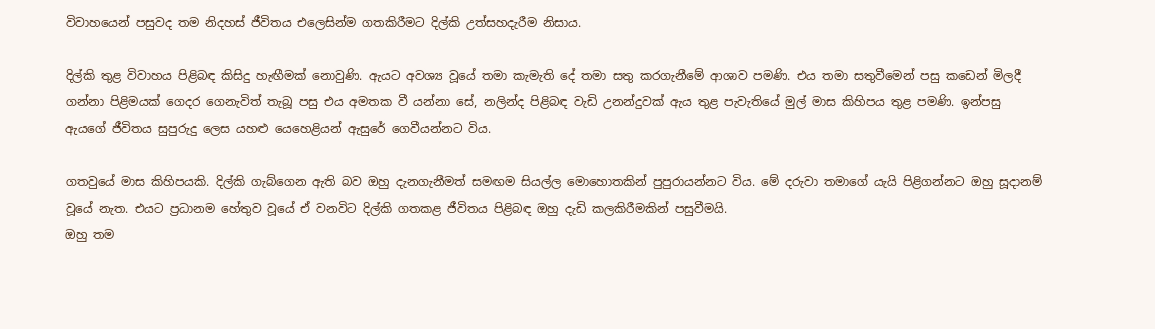විවාහයෙන් පසුවද තම නිදහස් ජීවිතය එලෙසින්ම ගතකිරීමට දිල්කි උත්සහදැරීම නිසාය.

දිල්කි තුළ විවාහය පිළිබඳ කිසිදු හැඟීමක් නොවුණි. ඇයට අවශ්‍ය වූයේ තමා කැමැති දේ තමා සතු කරගැනීමේ ආශාව පමණි. එය තමා සතුවීමෙන් පසු කඩෙන් මිලදී ගන්නා පිළිමයක් ගෙදර ගෙනැවිත් තැබූ පසු එය අමතක වී යන්නා සේ, නලින්ද පිළිබඳ වැඩි උනන්දුවක් ඇය තුළ පැවැතියේ මුල් මාස කිහිපය තුළ පමණි. ඉන්පසු ඇයගේ ජීවිතය සුපුරුදු ලෙස යහළු යෙහෙළියන් ඇසුරේ ගෙවීයන්නට විය.

ගතවුයේ මාස කිහිපයකි. දිල්කි ගැබ්ගෙන ඇති බව ඔහු දැනගැනීමත් සමඟම සියල්ල මොහොතකින් පුපුරායන්නට විය. මේ දරුවා තමාගේ යැයි පිළිගන්නට ඔහු සූදානම් වූයේ නැත. එයට ප්‍රධානම හේතුව වූයේ ඒ වනවිට දිල්කි ගතකළ ජීවිතය පිළිබඳ ඔහු දැඩි කලකිරීමකින් පසුවීමයි.
ඔහු තම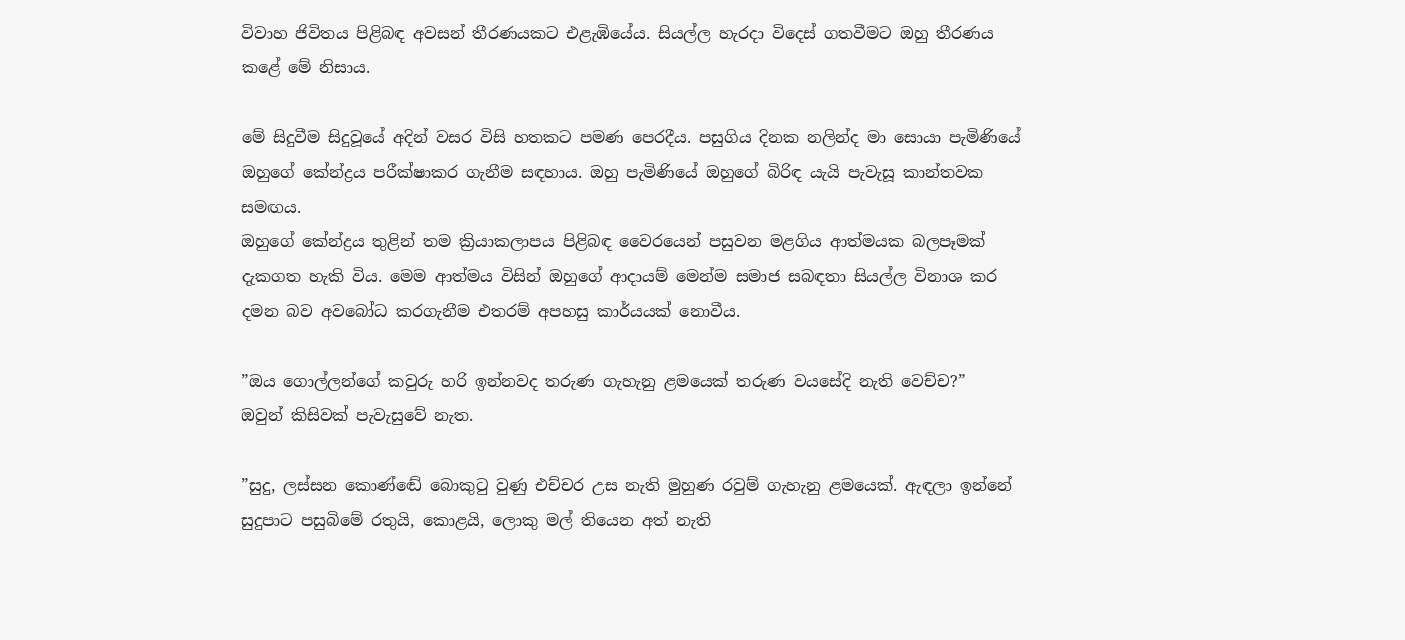විවාහ ජිවිතය පිළිබඳ අවසන් තීරණයකට එළැඹියේය. සියල්ල හැරදා විදෙස් ගතවීමට ඔහු තීරණය කළේ මේ නිසාය.

මේ සිදුවීම සිදුවූයේ අදින් වසර විසි හතකට පමණ පෙරදීය. පසුගිය දිනක නලින්ද මා සොයා පැමිණියේ ඔහුගේ කේන්ද්‍රය පරීක්ෂාකර ගැනීම සඳහාය. ඔහු පැමිණියේ ඔහුගේ බිරිඳ යැයි පැවැසූ කාන්තවක සමඟය.
ඔහුගේ කේන්ද්‍රය තුළින් තම ක්‍රියාකලාපය පිළිබඳ වෛරයෙන් පසුවන මළගිය ආත්මයක බලපෑමක් දැකගත හැකි විය. මෙම ආත්මය විසින් ඔහුගේ ආදායම් මෙන්ම සමාජ සබඳතා සියල්ල විනාශ කර දමන බව අවබෝධ කරගැනීම එතරම් අපහසු කාර්යයක් නොවීය.

”ඔය ගොල්ලන්ගේ කවුරු හරි ඉන්නවද තරුණ ගැහැනු ළමයෙක් තරුණ වයසේදි නැති වෙච්ච?”
ඔවුන් කිසිවක් පැවැසුවේ නැත.

”සුදු, ලස්සන කොණ්ඬේ බොකුටු වුණු එච්චර උස නැති මුහුණ රවුම් ගැහැනු ළමයෙක්. ඇඳලා ඉන්නේ සුදුපාට පසුබිමේ රතුයි, කොළයි, ලොකු මල් තියෙන අත් නැති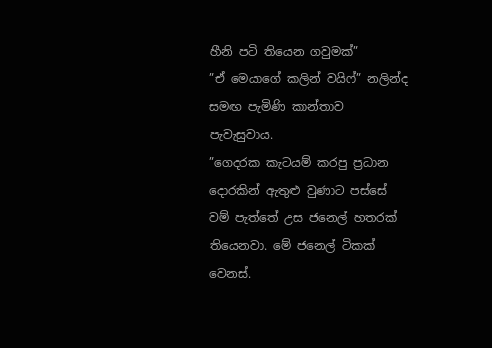හීනි පටි තියෙන ගවුමක්”
”ඒ මෙයාගේ කලින් වයිෆ්” නලින්ද සමඟ පැමිණි කාන්තාව පැවැසුවාය.
”ගෙදරක කැටයම් කරපු ප්‍රධාන දොරකින් ඇතුළු වුණාට පස්සේ වම් පැත්තේ උස ජනෙල් හතරක් තියෙනවා. මේ ජනෙල් ටිකක් වෙනස්.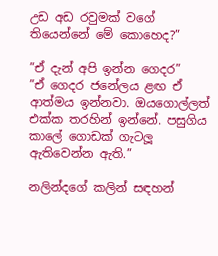උඩ අඩ රවුමක් වගේ තියෙන්නේ මේ කොහෙද?”

”ඒ දැන් අපි ඉන්න ගෙදර”
”ඒ ගෙදර ජනේලය ළඟ ඒ ආත්මය ඉන්නවා. ඔයගොල්ලත් එක්ක තරහින් ඉන්නේ. පසුගිය කාලේ ගොඩක් ගැටලූ ඇතිවෙන්න ඇති.”

නලින්දගේ කලින් සඳහන්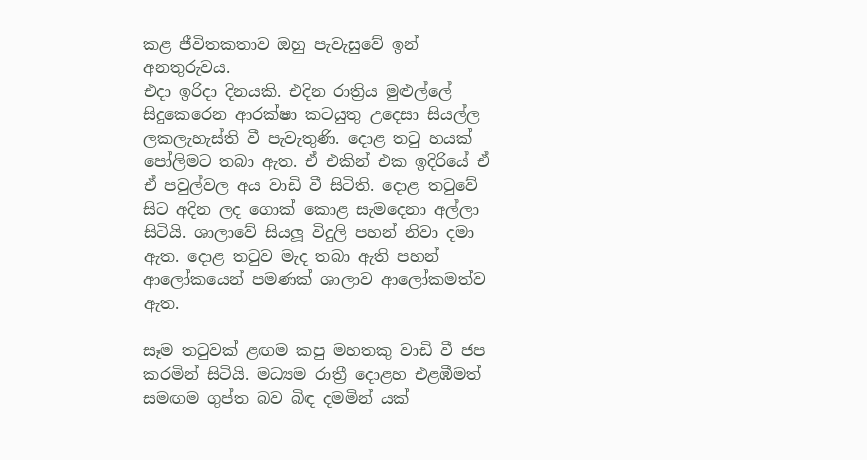කළ ජීවිතකතාව ඔහු පැවැසුවේ ඉන් අනතුරුවය.
එදා ඉරිදා දිනයකි. එදින රාත්‍රිය මුළුල්ලේ සිදුකෙරෙන ආරක්ෂා කටයුතු උදෙසා සියල්ල ලකලැහැස්ති වී පැවැතුණි. දොළ තටු හයක් පෝලිමට තබා ඇත. ඒ එකින් එක ඉදිරියේ ඒ ඒ පවුල්වල අය වාඩි වී සිටිති. දොළ තටුවේ සිට අදින ලද ගොක් කොළ සැමදෙනා අල්ලා සිටියි. ශාලාවේ සියලූ විදුලි පහන් නිවා දමා ඇත. දොළ තටුව මැද තබා ඇති පහන් ආලෝකයෙන් පමණක් ශාලාව ආලෝකමත්ව ඇත.

සෑම තටුවක් ළඟම කපු මහතකු වාඩි වී ජප කරමින් සිටියි. මධ්‍යම රාත්‍රී දොළහ එළඹීමත් සමඟම ගුප්ත බව බිඳ දමමින් යක්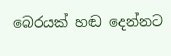බෙරයක් හඬ දෙන්නට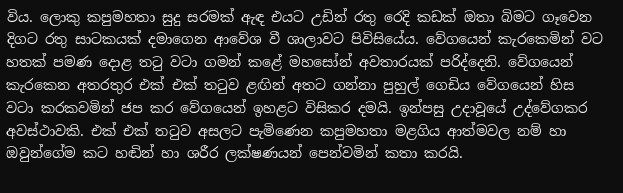විය. ලොකු කපුමහතා සුදු සරමක් ඇඳ එයට උඩින් රතු රෙදි කඩක් ඔතා බිමට ගෑවෙන දිගට රතු සාටකයක් දමාගෙන ආවේශ වී ශාලාවට පිවිසියේය. වේගයෙන් කැරකෙමින් වට හතක් පමණ දොළ තටු වටා ගමන් කළේ මහසෝන් අවතාරයක් පරිද්දෙනි. වේගයෙන් කැරකෙන අතරතුර එක් එක් තටුව ළඟින් අතට ගන්නා පුහුල් ගෙඩිය වේගයෙන් හිස වටා කරකවමින් ජප කර වේගයෙන් ඉහළට විසිකර දමයි. ඉන්පසු උදාවූයේ උද්වේගකර අවස්ථාවකි. එක් එක් තටුව අසලට පැමිණෙන කපුමහතා මළගිය ආත්මවල නම් හා ඔවුන්ගේම කට හඬින් හා ශරීර ලක්ෂණයන් පෙන්වමින් කතා කරයි.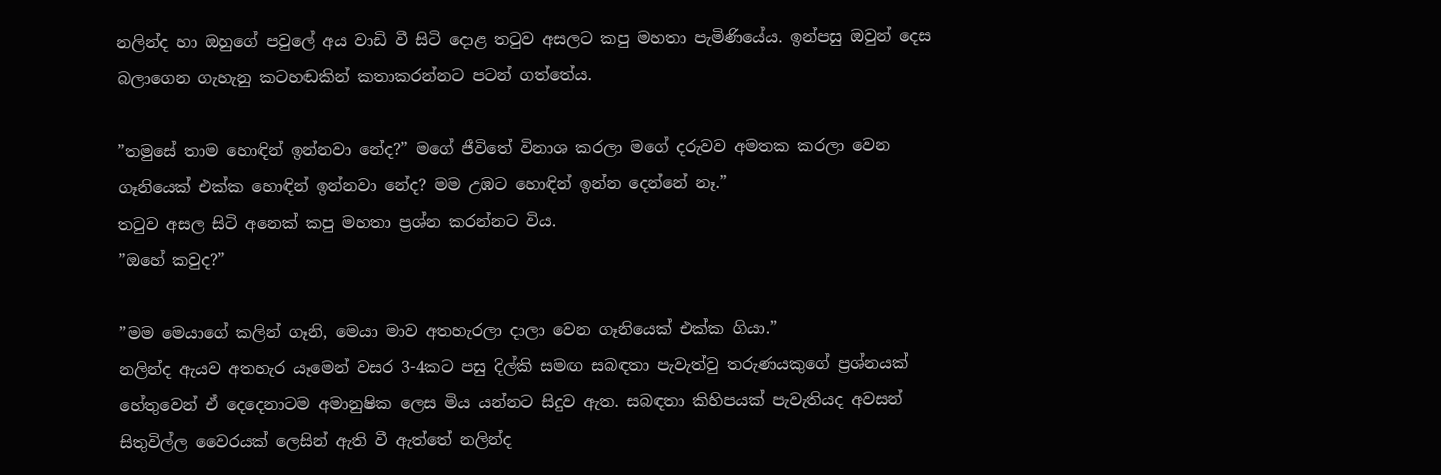නලින්ද හා ඔහුගේ පවුලේ අය වාඩි වී සිටි දොළ තටුව අසලට කපු මහතා පැමිණියේය. ඉන්පසු ඔවුන් දෙස බලාගෙන ගැහැනු කටහඬකින් කතාකරන්නට පටන් ගත්තේය.

”තමුසේ තාම හොඳින් ඉන්නවා නේද?” මගේ ජීවිතේ විනාශ කරලා මගේ දරුවව අමතක කරලා වෙන ගෑනියෙක් එක්ක හොඳින් ඉන්නවා නේද? මම උඹට හොඳින් ඉන්න දෙන්නේ නෑ.”
තටුව අසල සිටි අනෙක් කපු මහතා ප්‍රශ්න කරන්නට විය.
”ඔහේ කවුද?”

”මම මෙයාගේ කලින් ගෑනි, මෙයා මාව අතහැරලා දාලා වෙන ගෑනියෙක් එක්ක ගියා.”
නලින්ද ඇයව අතහැර යෑමෙන් වසර 3-4කට පසු දිල්කි සමඟ සබඳතා පැවැත්වු තරුණයකුගේ ප්‍රශ්නයක් හේතුවෙන් ඒ දෙදෙනාටම අමානුෂික ලෙස මිය යන්නට සිදුව ඇත. සබඳතා කිහිපයක් පැවැතියද අවසන් සිතුවිල්ල වෛරයක් ලෙසින් ඇති වී ඇත්තේ නලින්ද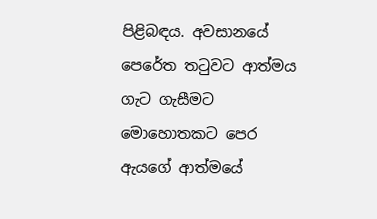පිළිබඳය. අවසානයේ පෙරේත තටුවට ආත්මය ගැට ගැසීමට මොහොතකට පෙර ඇයගේ ආත්මයේ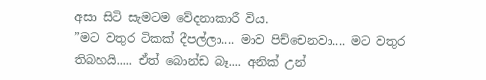අසා සිටි සැමටම වේදනාකාරී විය.
”මට වතුර ටිකක් දීපල්ලා.... මාව පිච්චෙනවා.... මට වතුර තිබහයි..... ඒත් බොන්ඩ බෑ.... අනික් උන්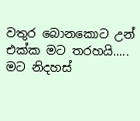වතුර බොනකොට උන් එක්ක මට තරහයි..... මට නිදහස්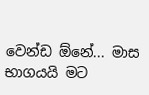වෙන්ඩ ඕනේ... මාස භාගයයි මට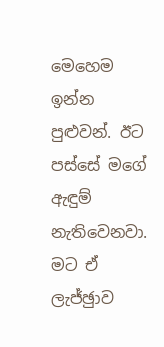මෙහෙම ඉන්න පුළුවන්. ඊට පස්සේ මගේ ඇඳුම් නැතිවෙනවා. මට ඒ ලැජ්ඡුාව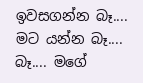ඉවසගන්න බෑ.... මට යන්න බෑ.... බෑ.... මගේ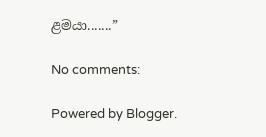ළමයා.......”

No comments:

Powered by Blogger.